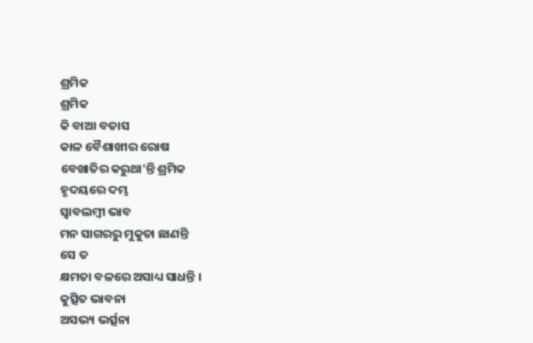ଶ୍ରମିକ
ଶ୍ରମିକ
କି ବାଆ ବତାସ
କାଳ ବୈଶାଖୀର ରୋଷ
ବେଖାତିର କରୁଥା'ନ୍ତି ଶ୍ରମିକ
ହୃଦୟରେ ଦମ୍ଭ
ସ୍ୱାବଲମ୍ବୀ ଭାବ
ମନ ସାଗରରୁ ମୁକୁତା ଛାଣନ୍ତି
ସେ ତ
କ୍ଷମତା ବଳରେ ଅସାଧ୍ୟ ସାଧନ୍ତି ।
କୁତ୍ସିତ ଭାବନା
ଅସଭ୍ୟ ଭର୍ତ୍ସନା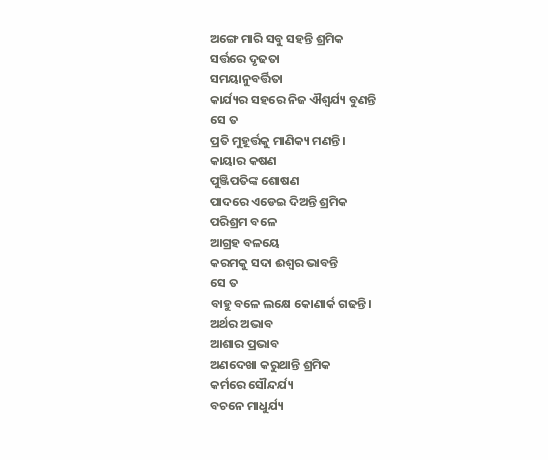ଅଙ୍ଗେ ମାରି ସବୁ ସହନ୍ତି ଶ୍ରମିକ
ସର୍ତ୍ତରେ ଦୃଢତା
ସମୟାନୁବର୍ତ୍ତିତା
କାର୍ଯ୍ୟର ସହରେ ନିଜ ଐଶ୍ୱର୍ଯ୍ୟ ବୁଣନ୍ତି
ସେ ତ
ପ୍ରତି ମୁହୂର୍ତ୍ତକୁ ମାଣିକ୍ୟ ମଣନ୍ତି।
କାୟାର କଷଣ
ପୁଞ୍ଜିପତିଙ୍କ ଶୋଷଣ
ପାଦରେ ଏଡେଇ ଦିଅନ୍ତି ଶ୍ରମିକ
ପରିଶ୍ରମ ବଳେ
ଆଗ୍ରହ ବଳୟେ
କରମକୁ ସଦା ଈଶ୍ୱର ଭାବନ୍ତି
ସେ ତ
ବାହୁ ବଳେ ଲକ୍ଷେ କୋଣାର୍କ ଗଢନ୍ତି।
ଅର୍ଥର ଅଭାବ
ଆଶାର ପ୍ରଭାବ
ଅଣଦେଖା କରୁଥାନ୍ତି ଶ୍ରମିକ
କର୍ମରେ ସୌନ୍ଦର୍ଯ୍ୟ
ବଚନେ ମାଧୁର୍ଯ୍ୟ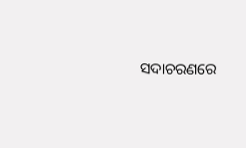ସଦାଚରଣରେ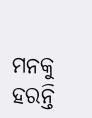ମନକୁ ହରନ୍ତି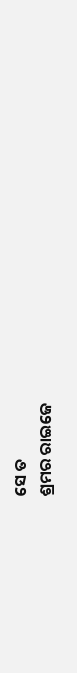ସେ ତ
ଶ୍ରମର ରାଇଜେ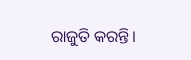ରାଜୁତି କରନ୍ତି।